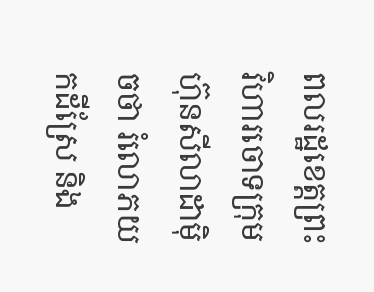ពលរដ្ឋខេត្តព្រះវិហារចោទក្រុមហ៊ុនសីលាដាម៉ិចថា រំលោភយកដីស្រែ និង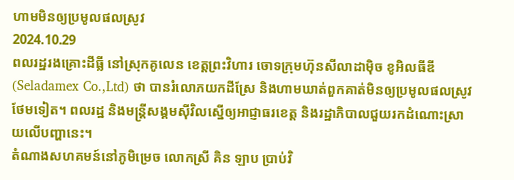ហាមមិនឲ្យប្រមូលផលស្រូវ
2024.10.29
ពលរដ្ឋរងគ្រោះដីធ្លី នៅស្រុកគូលេន ខេត្តព្រះវិហារ ចោទក្រុមហ៊ុនសីលាដាម៉ិច ខូអិលធីឌី (Seladamex Co.,Ltd) ថា បានរំលោភយកដីស្រែ និងហាមឃាត់ពួកគាត់មិនឲ្យប្រមូលផលស្រូវថែមទៀត។ ពលរដ្ឋ និងមន្ត្រីសង្គមស៊ីវិលស្នើឲ្យអាជ្ញាធរខេត្ត និងរដ្ឋាភិបាលជួយរកដំណោះស្រាយលើបញ្ហានេះ។
តំណាងសហគមន៍នៅភូមិម្រេច លោកស្រី គិន ឡាប ប្រាប់វិ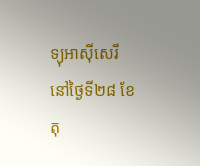ទ្យុអាស៊ីសេរី នៅថ្ងៃទី២៨ ខែតុ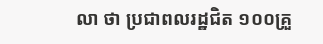លា ថា ប្រជាពលរដ្ឋជិត ១០០គ្រួ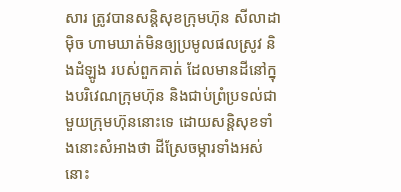សារ ត្រូវបានសន្តិសុខក្រុមហ៊ុន សីលាដាម៉ិច ហាមឃាត់មិនឲ្យប្រមូលផលស្រូវ និងដំឡូង របស់ពួកគាត់ ដែលមានដីនៅក្នុងបរិវេណក្រុមហ៊ុន និងជាប់ព្រំប្រទល់ជាមួយក្រុមហ៊ុននោះទេ ដោយសន្តិសុខទាំងនោះសំអាងថា ដីស្រែចម្ការទាំងអស់នោះ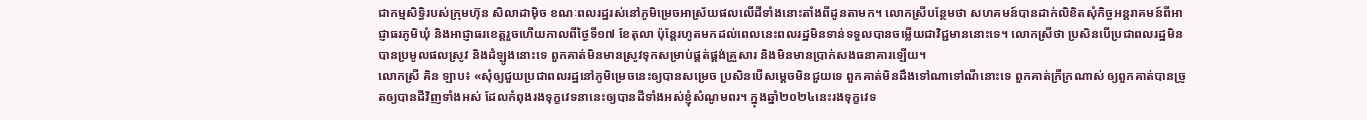ជាកម្មសិទ្ធិរបស់ក្រុមហ៊ុន សិលាដាម៉ិច ខណៈពលរដ្ឋរស់នៅភូមិម្រេចអាស្រ័យផលលើដីទាំងនោះតាំងពីដូនតាមក។ លោកស្រីបន្ថែមថា សហគមន៍បានដាក់លិខិតសុំកិច្ចអន្តរាគមន៍ពីអាជ្ញាធរភូមិឃុំ និងអាជ្ញាធរខេត្តរួចហើយកាលពីថ្ងៃទី១៧ ខែតុលា ប៉ុន្តែរហូតមកដល់ពេលនេះពលរដ្ឋមិនទាន់ទទួលបានចម្លើយជាវិជ្ជមាននោះទេ។ លោកស្រីថា ប្រសិនបើប្រជាពលរដ្ឋមិនបានប្រមូលផលស្រូវ និងដំឡូងនោះទេ ពួកគាត់មិនមានស្រូវទុកសម្រាប់ផ្គត់ផ្គង់គ្រួសារ និងមិនមានប្រាក់សងធនាគារឡើយ។
លោកស្រី គិន ឡាប៖ «សុំឲ្យជួយប្រជាពលរដ្ឋនៅភូមិម្រេចនេះឲ្យបានសម្រេច ប្រសិនបើសម្ដេចមិនជួយទេ ពួកគាត់មិនដឹងទៅណាទៅណីនោះទេ ពួកគាត់ក្រីក្រណាស់ ឲ្យពួកគាត់បានច្រូតឲ្យបានដីវិញទាំងអស់ ដែលកំពុងរងទុក្ខវេទនានេះឲ្យបានដីទាំងអស់ខ្ញុំសំណូមពរ។ ក្នុងឆ្នាំ២០២៤នេះរងទុក្ខវេទ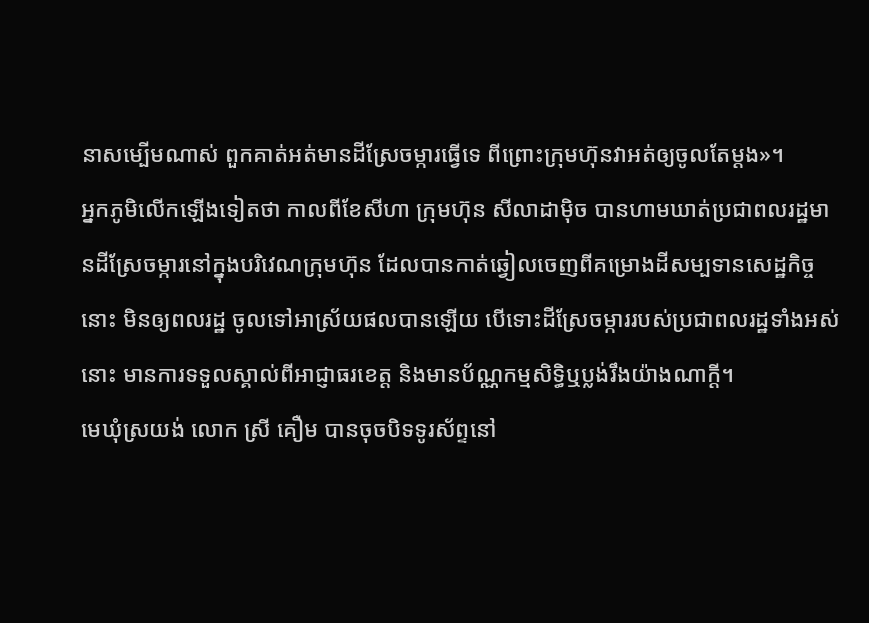នាសម្បើមណាស់ ពួកគាត់អត់មានដីស្រែចម្ការធ្វើទេ ពីព្រោះក្រុមហ៊ុនវាអត់ឲ្យចូលតែម្ដង»។
អ្នកភូមិលើកឡើងទៀតថា កាលពីខែសីហា ក្រុមហ៊ុន សីលាដាម៉ិច បានហាមឃាត់ប្រជាពលរដ្ឋមានដីស្រែចម្ការនៅក្នុងបរិវេណក្រុមហ៊ុន ដែលបានកាត់ឆ្វៀលចេញពីគម្រោងដីសម្បទានសេដ្ឋកិច្ចនោះ មិនឲ្យពលរដ្ឋ ចូលទៅអាស្រ័យផលបានឡើយ បើទោះដីស្រែចម្ការរបស់ប្រជាពលរដ្ឋទាំងអស់នោះ មានការទទួលស្គាល់ពីអាជ្ញាធរខេត្ត និងមានប័ណ្ណកម្មសិទ្ធិឬប្លង់រឹងយ៉ាងណាក្ដី។
មេឃុំស្រយង់ លោក ស្រី គឿម បានចុចបិទទូរស័ព្ទនៅ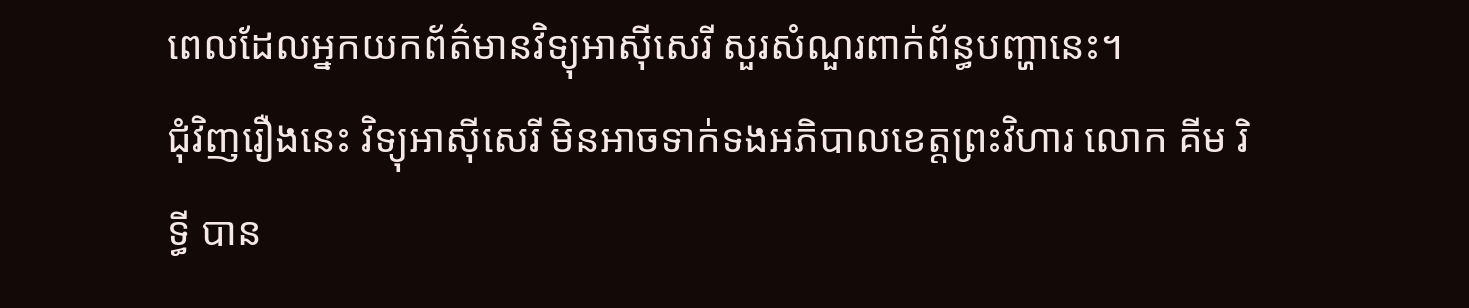ពេលដែលអ្នកយកព័ត៌មានវិទ្យុអាស៊ីសេរី សួរសំណួរពាក់ព័ន្ធបញ្ហានេះ។
ជុំវិញរឿងនេះ វិទ្យុអាស៊ីសេរី មិនអាចទាក់ទងអភិបាលខេត្តព្រះវិហារ លោក គីម រិទ្ធី បាន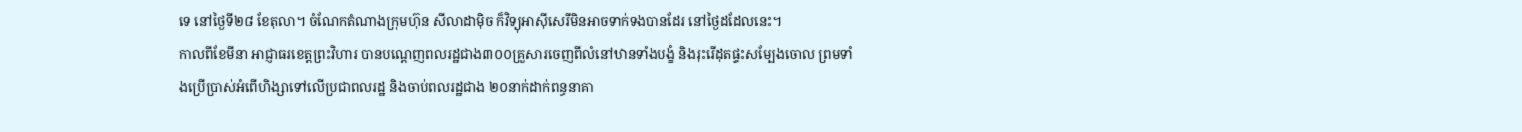ទេ នៅថ្ងៃទី២៨ ខែតុលា។ ចំណែកតំណាងក្រុមហ៊ុន សីលាដាម៉ិច ក៏វិទ្យុអាស៊ីសេរីមិនអាចទាក់ទងបានដែរ នៅថ្ងៃដដែលនេះ។
កាលពីខែមីនា អាជ្ញាធរខេត្តព្រះវិហារ បានបណ្ដេញពលរដ្ឋជាង៣០០គ្រួសារចេញពីលំនៅឋានទាំងបង្ខំ និងរុះរើដុតផ្ទះសម្បែងចោល ព្រមទាំងប្រើប្រាស់អំពើហិង្សាទៅលើប្រជាពលរដ្ឋ និងចាប់ពលរដ្ឋជាង ២០នាក់ដាក់ពន្ធនាគា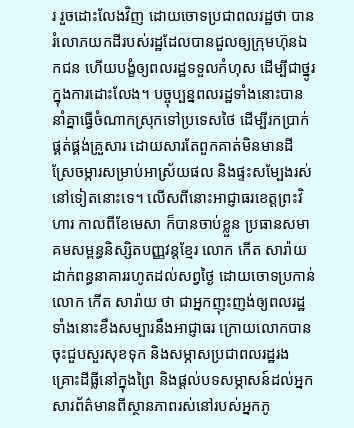រ រួចដោះលែងវិញ ដោយចោទប្រជាពលរដ្ឋថា បានរំលោភយកដីរបស់រដ្ឋដែលបានជួលឲ្យក្រុមហ៊ុនឯកជន ហើយបង្ខំឲ្យពលរដ្ឋទទួលកំហុស ដើម្បីជាថ្នូរក្នុងការដោះលែង។ បច្ចុប្បន្នពលរដ្ឋទាំងនោះបាននាំគ្នាធ្វើចំណាកស្រុកទៅប្រទេសថៃ ដើម្បីរកប្រាក់ផ្គត់ផ្គង់គ្រួសារ ដោយសារតែពួកគាត់មិនមានដីស្រែចម្ការសម្រាប់អាស្រ័យផល និងផ្ទះសម្បែងរស់នៅទៀតនោះទេ។ លើសពីនោះអាជ្ញាធរខេត្តព្រះវិហារ កាលពីខែមេសា ក៏បានចាប់ខ្លួន ប្រធានសមាគមសម្ពន្ធនិស្សិតបញ្ញវន្តខ្មែរ លោក កើត សារ៉ាយ ដាក់ពន្ធនាគាររហូតដល់សព្វថ្ងៃ ដោយចោទប្រកាន់ លោក កើត សារ៉ាយ ថា ជាអ្នកញុះញង់ឲ្យពលរដ្ឋទាំងនោះខឹងសម្បារនឹងអាជ្ញាធរ ក្រោយលោកបានចុះជួបសួរសុខទុក និងសម្ភាសប្រជាពលរដ្ឋរងគ្រោះដីធ្លីនៅក្នុងព្រៃ និងផ្ដល់បទសម្ភាសន៍ដល់អ្នកសារព័ត៌មានពីស្ថានភាពរស់នៅរបស់អ្នកភូ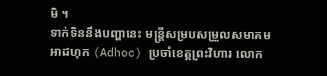មិ ។
ទាក់ទិននឹងបញ្ហានេះ មន្ត្រីសម្របសម្រួលសមាគមអាដហុក (Adhoc) ប្រចាំខេត្តព្រះវិហារ លោក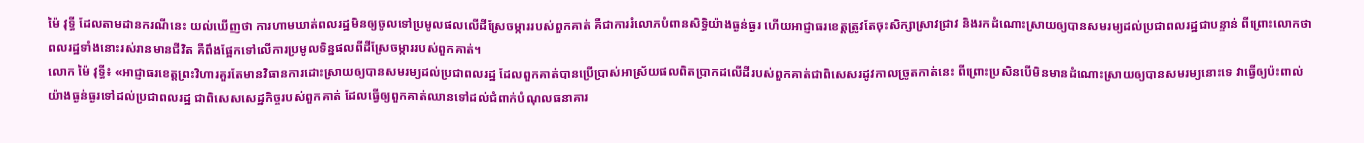ម៉ៃ វុទ្ធី ដែលតាមដានករណីនេះ យល់ឃើញថា ការហាមឃាត់ពលរដ្ឋមិនឲ្យចូលទៅប្រមូលផលលើដីស្រែចម្ការរបស់ពួកគាត់ គឺជាការរំលោភបំពានសិទ្ធិយ៉ាងធ្ងន់ធ្ងរ ហើយអាជ្ញាធរខេត្តត្រូវតែចុះសិក្សាស្រាវជ្រាវ និងរកដំណោះស្រាយឲ្យបានសមរម្យដល់ប្រជាពលរដ្ឋជាបន្ទាន់ ពីព្រោះលោកថាពលរដ្ឋទាំងនោះរស់រានមានជីវិត គឺពឹងផ្អែកទៅលើការប្រមូលទិន្នផលពីដីស្រែចម្ការរបស់ពួកគាត់។
លោក ម៉ៃ វុទ្ធី៖ «អាជ្ញាធរខេត្តព្រះវិហារគួរតែមានវិធានការដោះស្រាយឲ្យបានសមរម្យដល់ប្រជាពលរដ្ឋ ដែលពួកគាត់បានប្រើប្រាស់អាស្រ័យផលពិតប្រាកដលើដីរបស់ពួកគាត់ជាពិសេសរដូវកាលច្រូតកាត់នេះ ពីព្រោះប្រសិនបើមិនមានដំណោះស្រាយឲ្យបានសមរម្យនោះទេ វាធ្វើឲ្យប៉ះពាល់យ៉ាងធ្ងន់ធ្ងរទៅដល់ប្រជាពលរដ្ឋ ជាពិសេសសេដ្ឋកិច្ចរបស់ពួកគាត់ ដែលធ្វើឲ្យពួកគាត់ឈានទៅដល់ជំពាក់បំណុលធនាគារ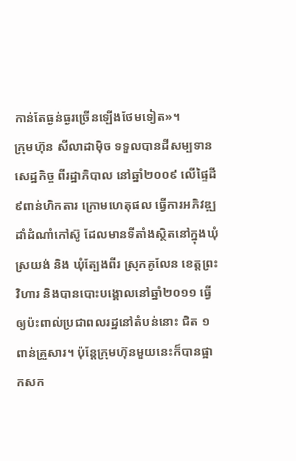កាន់តែធ្ងន់ធ្ងរច្រើនឡើងថែមទៀត»។
ក្រុមហ៊ុន សីលាដាម៉ិច ទទួលបានដីសម្បទានសេដ្ឋកិច្ច ពីរដ្ឋាភិបាល នៅឆ្នាំ២០០៩ លើផ្ទៃដី ៩ពាន់ហិកតារ ក្រោមហេតុផល ធ្វើការអភិវឌ្ឍដាំដំណាំកៅស៊ូ ដែលមានទីតាំងស្ថិតនៅក្នុងឃុំស្រយង់ និង ឃុំត្បែងពីរ ស្រុកគូលែន ខេត្តព្រះវិហារ និងបានបោះបង្គោលនៅឆ្នាំ២០១១ ធ្វើឲ្យប៉ះពាល់ប្រជាពលរដ្ឋនៅតំបន់នោះ ជិត ១ពាន់គ្រួសារ។ ប៉ុន្តែក្រុមហ៊ុនមួយនេះក៏បានផ្អាកសក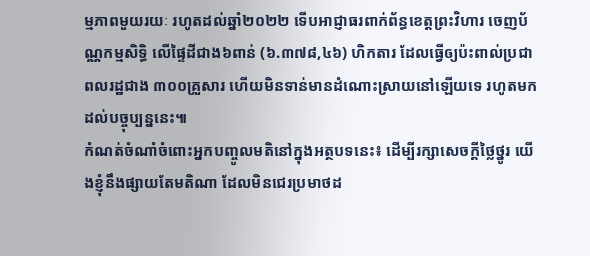ម្មភាពមួយរយៈ រហូតដល់ឆ្នាំ២០២២ ទើបអាជ្ញាធរពាក់ព័ន្ធខេត្តព្រះវិហារ ចេញប័ណ្ណកម្មសិទ្ធិ លើផ្ទៃដីជាង៦ពាន់ (៦.៣៧៨,៤៦) ហិកតារ ដែលធ្វើឲ្យប៉ះពាល់ប្រជាពលរដ្ឋជាង ៣០០គ្រួសារ ហើយមិនទាន់មានដំណោះស្រាយនៅឡើយទេ រហូតមកដល់បច្ចុប្បន្ននេះ៕
កំណត់ចំណាំចំពោះអ្នកបញ្ចូលមតិនៅក្នុងអត្ថបទនេះ៖ ដើម្បីរក្សាសេចក្ដីថ្លៃថ្នូរ យើងខ្ញុំនឹងផ្សាយតែមតិណា ដែលមិនជេរប្រមាថដ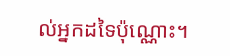ល់អ្នកដទៃប៉ុណ្ណោះ។